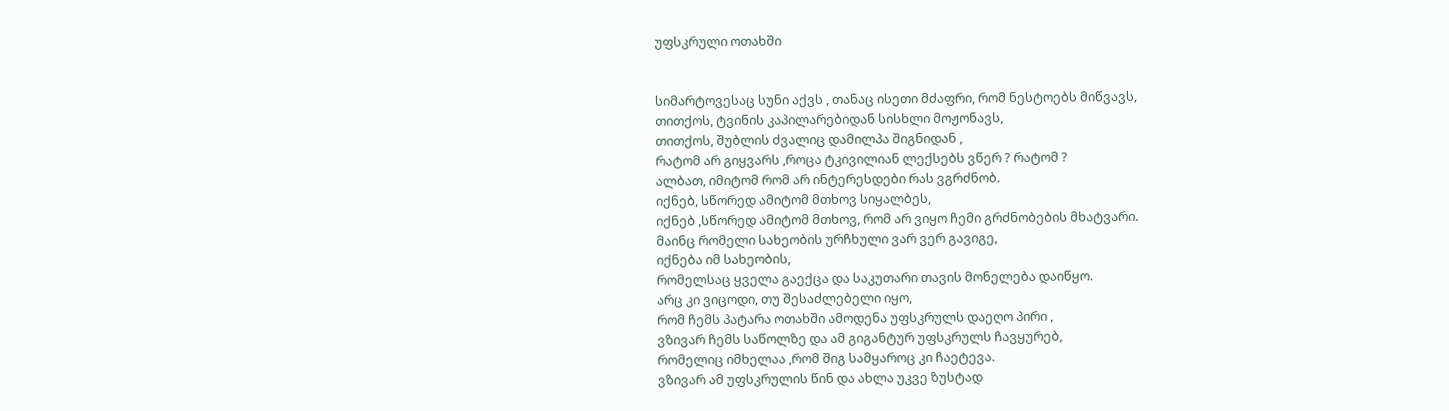უფსკრული ოთახში


სიმარტოვესაც სუნი აქვს , თანაც ისეთი მძაფრი, რომ ნესტოებს მიწვავს,
თითქოს, ტვინის კაპილარებიდან სისხლი მოჟონავს,
თითქოს, შუბლის ძვალიც დამილპა შიგნიდან ,
რატომ არ გიყვარს ,როცა ტკივილიან ლექსებს ვწერ ? რატომ ?
ალბათ, იმიტომ რომ არ ინტერესდები რას ვგრძნობ.
იქნებ, სწორედ ამიტომ მთხოვ სიყალბეს,
იქნებ ,სწორედ ამიტომ მთხოვ, რომ არ ვიყო ჩემი გრძნობების მხატვარი.
მაინც რომელი სახეობის ურჩხული ვარ ვერ გავიგე,
იქნება იმ სახეობის,
რომელსაც ყველა გაექცა და საკუთარი თავის მონელება დაიწყო.
არც კი ვიცოდი, თუ შესაძლებელი იყო,
რომ ჩემს პატარა ოთახში ამოდენა უფსკრულს დაეღო პირი ,
ვზივარ ჩემს საწოლზე და ამ გიგანტურ უფსკრულს ჩავყურებ,
რომელიც იმხელაა ,რომ შიგ სამყაროც კი ჩაეტევა.
ვზივარ ამ უფსკრულის წინ და ახლა უკვე ზუსტად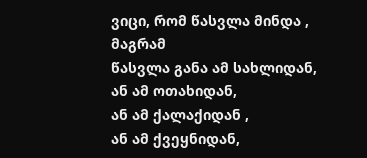ვიცი, რომ წასვლა მინდა ,
მაგრამ
წასვლა განა ამ სახლიდან,
ან ამ ოთახიდან,
ან ამ ქალაქიდან ,
ან ამ ქვეყნიდან,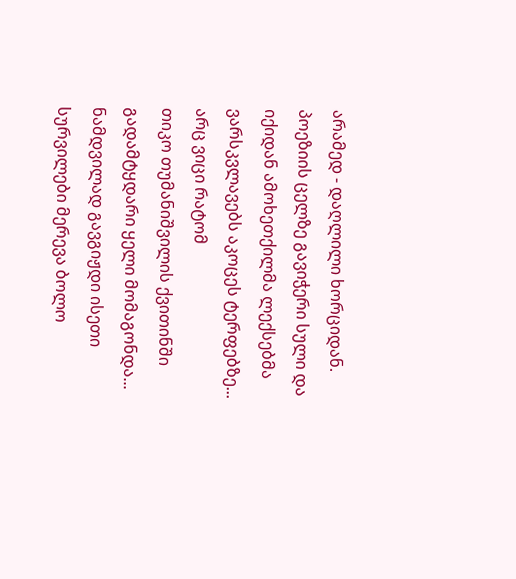არამედ - დაღლილი ხორციდან.
პოეზიის ცელზე გავიჭერი სული და იქიდან ამოხეთქილმა ლექსებმა ვარსკვლავებს აკოცეს ტერფებზე...
არც ვიცი რატომ
თიკო თუმანიშვილის ქვითინში გადამტყდარი ყელი მომაგონდა...
ნამდვილად გავგიჟდი ისეთი სურვილები მერევა ბოლო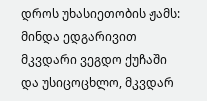დროს უხასიეთობის ჟამს:
მინდა ედგარივით მკვდარი ვეგდო ქუჩაში და უსიცოცხლო, მკვდარ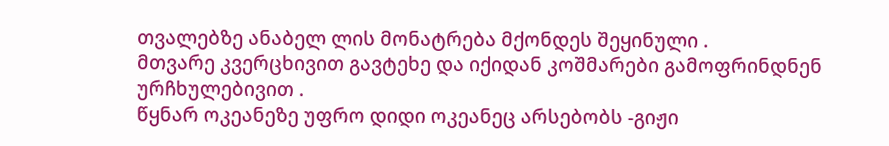თვალებზე ანაბელ ლის მონატრება მქონდეს შეყინული .
მთვარე კვერცხივით გავტეხე და იქიდან კოშმარები გამოფრინდნენ ურჩხულებივით .
წყნარ ოკეანეზე უფრო დიდი ოკეანეც არსებობს -გიჟი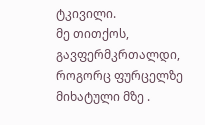ტკივილი.
მე თითქოს, გავფერმკრთალდი, როგორც ფურცელზე მიხატული მზე .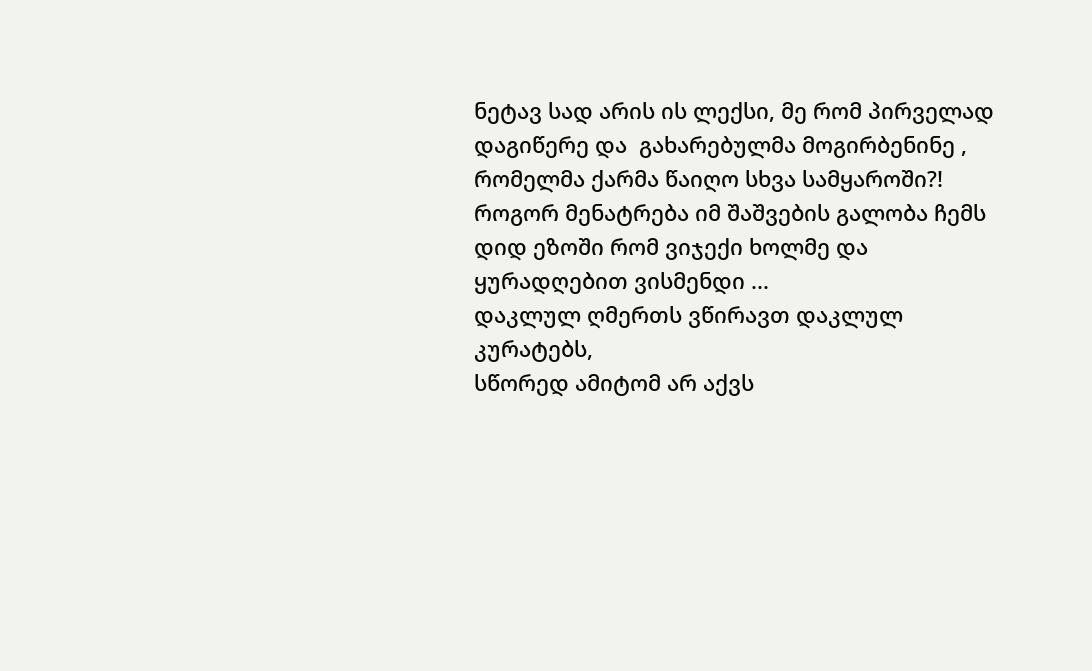ნეტავ სად არის ის ლექსი, მე რომ პირველად დაგიწერე და  გახარებულმა მოგირბენინე ,
რომელმა ქარმა წაიღო სხვა სამყაროში?!
როგორ მენატრება იმ შაშვების გალობა ჩემს დიდ ეზოში რომ ვიჯექი ხოლმე და ყურადღებით ვისმენდი ...
დაკლულ ღმერთს ვწირავთ დაკლულ კურატებს,
სწორედ ამიტომ არ აქვს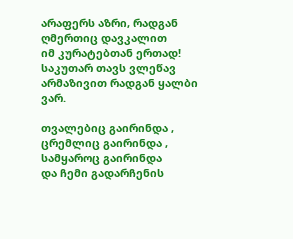არაფერს აზრი, რადგან ღმერთიც დავკალით
იმ კურატებთან ერთად!
საკუთარ თავს ვლეწავ არმაზივით რადგან ყალბი ვარ.

თვალებიც გაირინდა ,
ცრემლიც გაირინდა ,
სამყაროც გაირინდა
და ჩემი გადარჩენის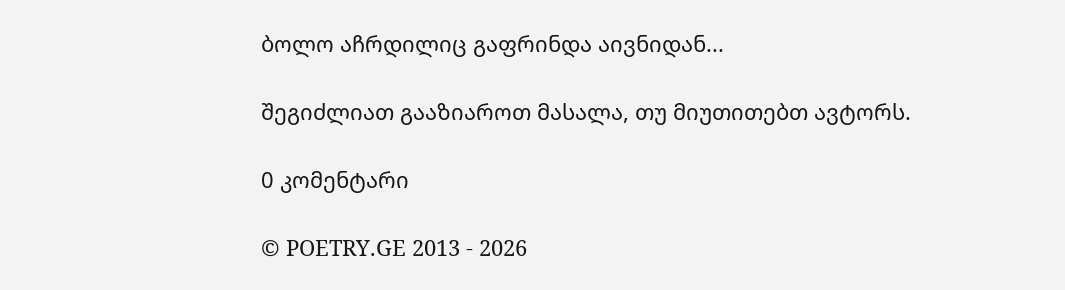ბოლო აჩრდილიც გაფრინდა აივნიდან...

შეგიძლიათ გააზიაროთ მასალა, თუ მიუთითებთ ავტორს.

0 კომენტარი

© POETRY.GE 2013 - 2026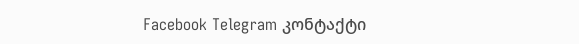Facebook Telegram კონტაქტი